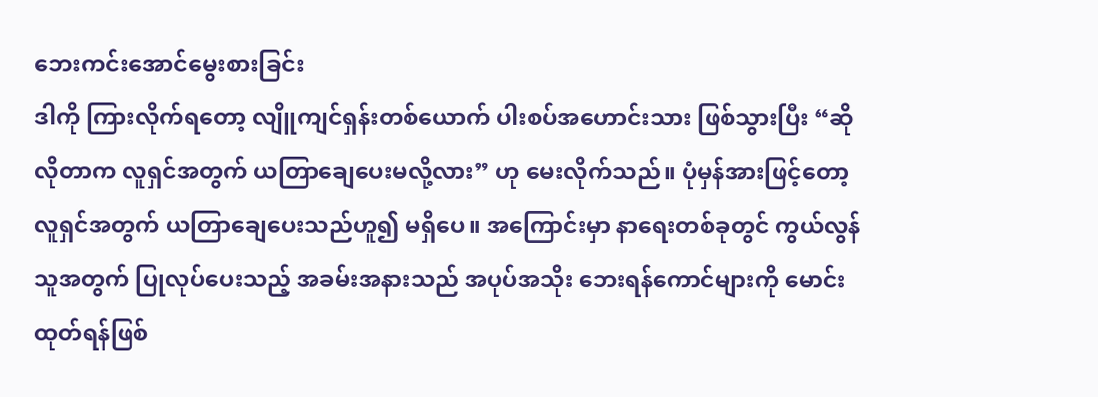ဘေးကင်းအောင်မွေးစားခြင်း
ဒါကို ကြားလိုက်ရတော့ လျိူကျင်ရှန်းတစ်ယောက် ပါးစပ်အဟောင်းသား ဖြစ်သွားပြီး “ဆိုလိုတာက လူရှင်အတွက် ယတြာချေပေးမလို့လား” ဟု မေးလိုက်သည်။ ပုံမှန်အားဖြင့်တော့ လူရှင်အတွက် ယတြာချေပေးသည်ဟူ၍ မရှိပေ။ အကြောင်းမှာ နာရေးတစ်ခုတွင် ကွယ်လွန်သူအတွက် ပြုလုပ်ပေးသည့် အခမ်းအနားသည် အပုပ်အသိုး ဘေးရန်ကောင်များကို မောင်းထုတ်ရန်ဖြစ်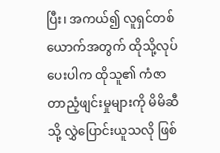ပြီး၊ အကယ်၍ လူရှင်တစ်ယောက်အတွက် ထိုသို့လုပ်ပေးပါက ထိုသူ၏ ကံဇာတာညံ့ဖျင်းမှုများကို မိမိဆီသို့ လွှဲပြောင်းယူသလို ဖြစ်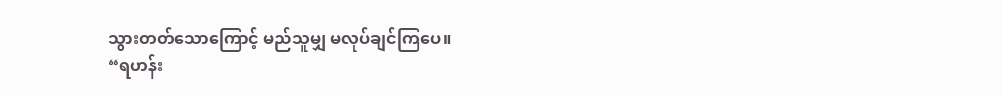သွားတတ်သောကြောင့် မည်သူမျှ မလုပ်ချင်ကြပေ။
“ရဟန်း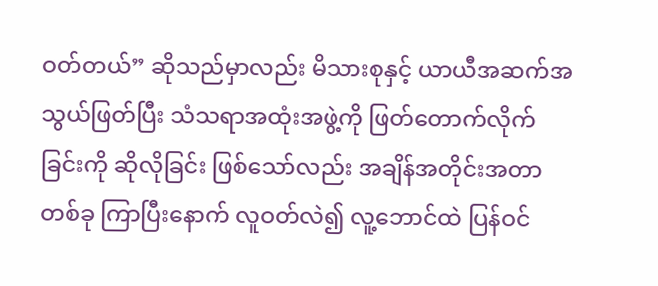ဝတ်တယ်” ဆိုသည်မှာလည်း မိသားစုနှင့် ယာယီအဆက်အသွယ်ဖြတ်ပြီး သံသရာအထုံးအဖွဲ့ကို ဖြတ်တောက်လိုက်ခြင်းကို ဆိုလိုခြင်း ဖြစ်သော်လည်း အချိန်အတိုင်းအတာတစ်ခု ကြာပြီးနောက် လူဝတ်လဲ၍ လူ့ဘောင်ထဲ ပြန်ဝင်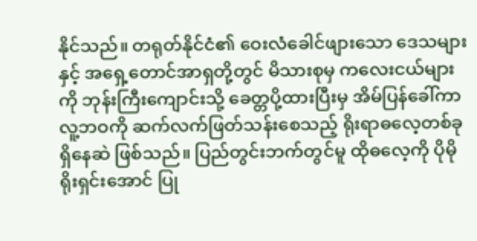နိုင်သည်။ တရုတ်နိုင်ငံ၏ ဝေးလံခေါင်ဖျားသော ဒေသများနှင့် အရှေ့တောင်အာရှတို့တွင် မိသားစုမှ ကလေးငယ်များကို ဘုန်းကြီးကျောင်းသို့ ခေတ္တပို့ထားပြီးမှ အိမ်ပြန်ခေါ်ကာ လူ့ဘဝကို ဆက်လက်ဖြတ်သန်းစေသည့် ရိုးရာဓလေ့တစ်ခု ရှိနေဆဲ ဖြစ်သည်။ ပြည်တွင်းဘက်တွင်မူ ထိုဓလေ့ကို ပိုမိုရိုးရှင်းအောင် ပြု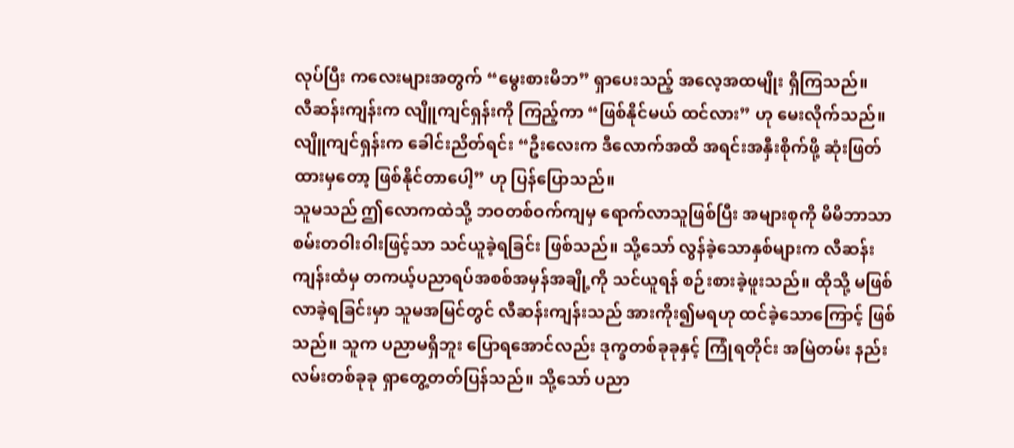လုပ်ပြီး ကလေးများအတွက် “မွေးစားမိဘ” ရှာပေးသည့် အလေ့အထမျိုး ရှိကြသည်။
လီဆန်းကျန်းက လျိူကျင်ရှန်းကို ကြည့်ကာ “ဖြစ်နိုင်မယ် ထင်လား” ဟု မေးလိုက်သည်။
လျိူကျင်ရှန်းက ခေါင်းညိတ်ရင်း “ဦးလေးက ဒီလောက်အထိ အရင်းအနှီးစိုက်ဖို့ ဆုံးဖြတ်ထားမှတော့ ဖြစ်နိုင်တာပေါ့” ဟု ပြန်ပြောသည်။
သူမသည် ဤလောကထဲသို့ ဘဝတစ်ဝက်ကျမှ ရောက်လာသူဖြစ်ပြီး အများစုကို မိမိဘာသာ စမ်းတဝါးဝါးဖြင့်သာ သင်ယူခဲ့ရခြင်း ဖြစ်သည်။ သို့သော် လွန်ခဲ့သောနှစ်များက လီဆန်းကျန်းထံမှ တကယ့်ပညာရပ်အစစ်အမှန်အချို့ကို သင်ယူရန် စဉ်းစားခဲ့ဖူးသည်။ ထိုသို့ မဖြစ်လာခဲ့ရခြင်းမှာ သူမအမြင်တွင် လီဆန်းကျန်းသည် အားကိုး၍မရဟု ထင်ခဲ့သောကြောင့် ဖြစ်သည်။ သူက ပညာမရှိဘူး ပြောရအောင်လည်း ဒုက္ခတစ်ခုခုနှင့် ကြုံရတိုင်း အမြဲတမ်း နည်းလမ်းတစ်ခုခု ရှာတွေ့တတ်ပြန်သည်။ သို့သော် ပညာ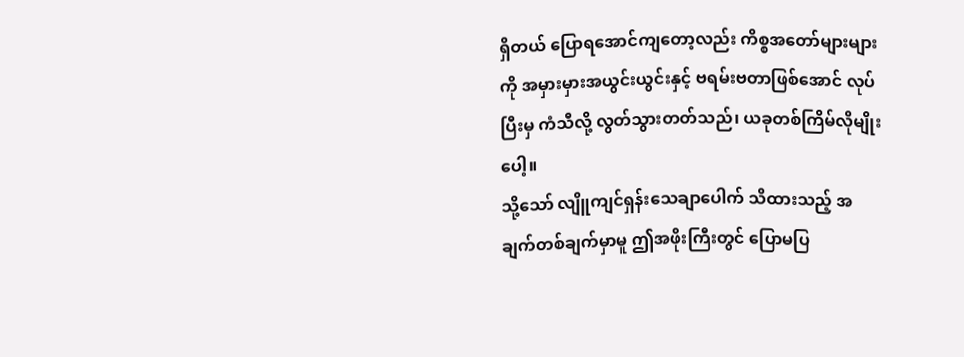ရှိတယ် ပြောရအောင်ကျတော့လည်း ကိစ္စအတော်များများကို အမှားမှားအယွင်းယွင်းနှင့် ဗရမ်းဗတာဖြစ်အောင် လုပ်ပြီးမှ ကံသီလို့ လွတ်သွားတတ်သည်၊ ယခုတစ်ကြိမ်လိုမျိုးပေါ့။
သို့သော် လျိူကျင်ရှန်းသေချာပေါက် သိထားသည့် အချက်တစ်ချက်မှာမူ ဤအဖိုးကြီးတွင် ပြောမပြ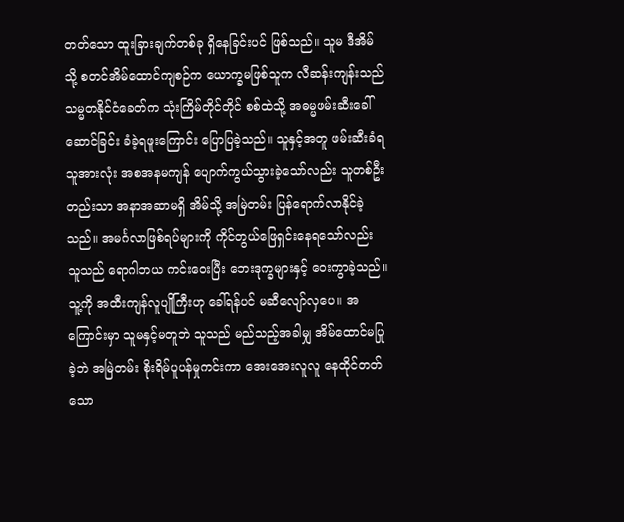တတ်သော ထူးခြားချက်တစ်ခု ရှိနေခြင်းပင် ဖြစ်သည်။ သူမ ဒီအိမ်သို့ စတင်အိမ်ထောင်ကျစဉ်က ယောက္ခမဖြစ်သူက လီဆန်းကျန်းသည် သမ္မတနိုင်ငံခေတ်က သုံးကြိမ်တိုင်တိုင် စစ်ထဲသို့ အဓမ္မဖမ်းဆီးခေါ်ဆောင်ခြင်း ခံခဲ့ရဖူးကြောင်း ပြောပြခဲ့သည်။ သူနှင့်အတူ ဖမ်းဆီးခံရသူအားလုံး အစအနမကျန် ပျောက်ကွယ်သွားခဲ့သော်လည်း သူတစ်ဦးတည်းသာ အနာအဆာမရှိ အိမ်သို့ အမြဲတမ်း ပြန်ရောက်လာနိုင်ခဲ့သည်။ အမင်္ဂလာဖြစ်ရပ်များကို ကိုင်တွယ်ဖြေရှင်းနေရသော်လည်း သူသည် ရောဂါဘယ ကင်းဝေးပြီး ဘေးဒုက္ခများနှင့် ဝေးကွာခဲ့သည်။ သူ့ကို အထီးကျန်လူပျိုကြီးဟု ခေါ်ရန်ပင် မဆီလျော်လှပေ။ အကြောင်းမှာ သူမနှင့်မတူဘဲ သူသည် မည်သည့်အခါမျှ အိမ်ထောင်မပြုခဲ့ဘဲ အမြဲတမ်း စိုးရိမ်ပူပန်မှုကင်းကာ အေးအေးလူလူ နေထိုင်တတ်သော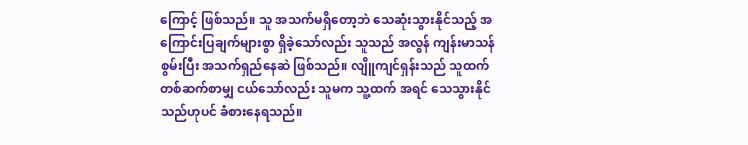ကြောင့် ဖြစ်သည်။ သူ အသက်မရှိတော့ဘဲ သေဆုံးသွားနိုင်သည့် အကြောင်းပြချက်များစွာ ရှိခဲ့သော်လည်း သူသည် အလွန် ကျန်းမာသန်စွမ်းပြီး အသက်ရှည်နေဆဲ ဖြစ်သည်။ လျိူကျင်ရှန်းသည် သူထက် တစ်ဆက်စာမျှ ငယ်သော်လည်း သူမက သူ့ထက် အရင် သေသွားနိုင်သည်ဟုပင် ခံစားနေရသည်။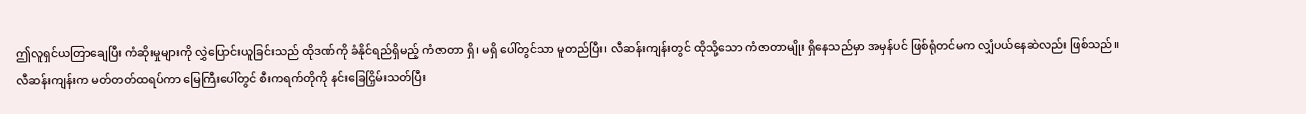ဤလူရှင်ယတြာချေပြီး ကံဆိုးမှုများကို လွှဲပြောင်းယူခြင်းသည် ထိုဒဏ်ကို ခံနိုင်ရည်ရှိမည့် ကံဇာတာ ရှိ၊ မရှိ ပေါ်တွင်သာ မူတည်ပြီး၊ လီဆန်းကျန်းတွင် ထိုသို့သော ကံဇာတာမျိုး ရှိနေသည်မှာ အမှန်ပင် ဖြစ်ရုံတင်မက လျှံပယ်နေဆဲလည်း ဖြစ်သည်။
လီဆန်းကျန်းက မတ်တတ်ထရပ်ကာ မြေကြီးပေါ်တွင် စီးကရက်တိုကို နင်းခြေငြှိမ်းသတ်ပြီး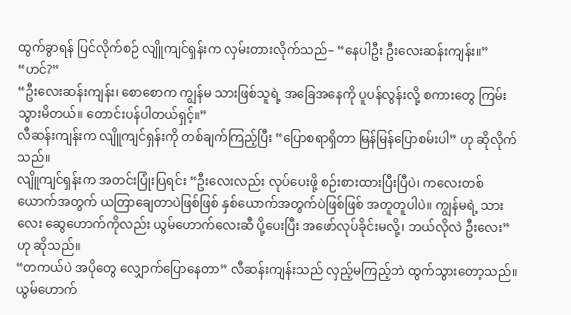ထွက်ခွာရန် ပြင်လိုက်စဉ် လျိူကျင်ရှန်းက လှမ်းတားလိုက်သည်– “နေပါဦး ဦးလေးဆန်းကျန်း။”
“ဟင်?”
“ဦးလေးဆန်းကျန်း၊ စောစောက ကျွန်မ သားဖြစ်သူရဲ့ အခြေအနေကို ပူပန်လွန်းလို့ စကားတွေ ကြမ်းသွားမိတယ်။ တောင်းပန်ပါတယ်ရှင့်။”
လီဆန်းကျန်းက လျိူကျင်ရှန်းကို တစ်ချက်ကြည့်ပြီး “ပြောစရာရှိတာ မြန်မြန်ပြောစမ်းပါ” ဟု ဆိုလိုက်သည်။
လျိူကျင်ရှန်းက အတင်းပြုံးပြရင်း “ဦးလေးလည်း လုပ်ပေးဖို့ စဉ်းစားထားပြီးပြီပဲ၊ ကလေးတစ်ယောက်အတွက် ယတြာချေတာပဲဖြစ်ဖြစ် နှစ်ယောက်အတွက်ပဲဖြစ်ဖြစ် အတူတူပါပဲ။ ကျွန်မရဲ့ သားလေး ဆွေဟောက်ကိုလည်း ယွမ်ဟောက်လေးဆီ ပို့ပေးပြီး အဖော်လုပ်ခိုင်းမလို့၊ ဘယ်လိုလဲ ဦးလေး” ဟု ဆိုသည်။
“တကယ်ပဲ အပိုတွေ လျှောက်ပြောနေတာ” လီဆန်းကျန်းသည် လှည့်မကြည့်ဘဲ ထွက်သွားတော့သည်။
ယွမ်ဟောက်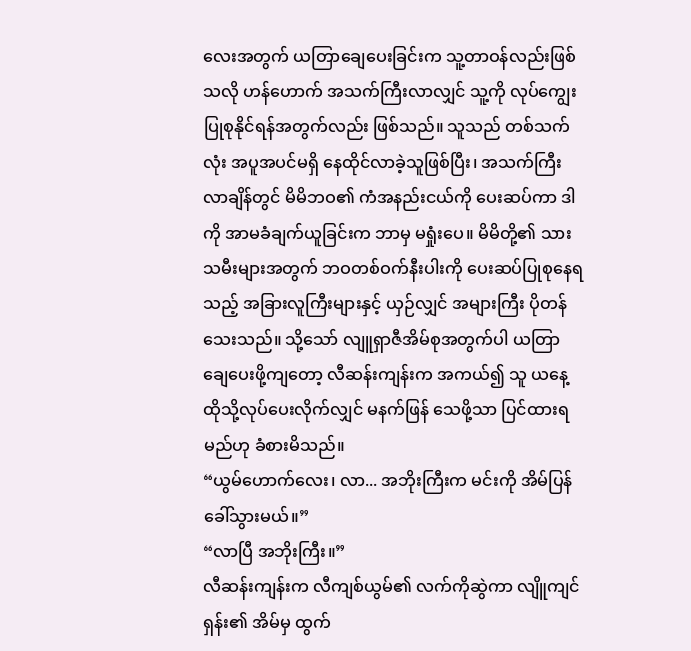လေးအတွက် ယတြာချေပေးခြင်းက သူ့တာဝန်လည်းဖြစ်သလို ဟန်ဟောက် အသက်ကြီးလာလျှင် သူ့ကို လုပ်ကျွေးပြုစုနိုင်ရန်အတွက်လည်း ဖြစ်သည်။ သူသည် တစ်သက်လုံး အပူအပင်မရှိ နေထိုင်လာခဲ့သူဖြစ်ပြီး၊ အသက်ကြီးလာချိန်တွင် မိမိဘဝ၏ ကံအနည်းငယ်ကို ပေးဆပ်ကာ ဒါကို အာမခံချက်ယူခြင်းက ဘာမှ မရှုံးပေ။ မိမိတို့၏ သားသမီးများအတွက် ဘဝတစ်ဝက်နီးပါးကို ပေးဆပ်ပြုစုနေရသည့် အခြားလူကြီးများနှင့် ယှဉ်လျှင် အများကြီး ပိုတန်သေးသည်။ သို့သော် လျူရှာဇီအိမ်စုအတွက်ပါ ယတြာချေပေးဖို့ကျတော့ လီဆန်းကျန်းက အကယ်၍ သူ ယနေ့ ထိုသို့လုပ်ပေးလိုက်လျှင် မနက်ဖြန် သေဖို့သာ ပြင်ထားရမည်ဟု ခံစားမိသည်။
“ယွမ်ဟောက်လေး၊ လာ... အဘိုးကြီးက မင်းကို အိမ်ပြန်ခေါ်သွားမယ်။”
“လာပြီ အဘိုးကြီး။”
လီဆန်းကျန်းက လီကျစ်ယွမ်၏ လက်ကိုဆွဲကာ လျိူကျင်ရှန်း၏ အိမ်မှ ထွက်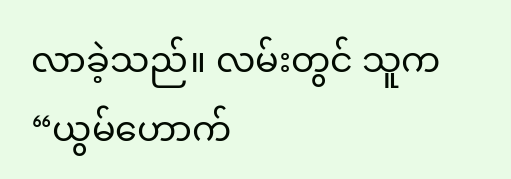လာခဲ့သည်။ လမ်းတွင် သူက “ယွမ်ဟောက်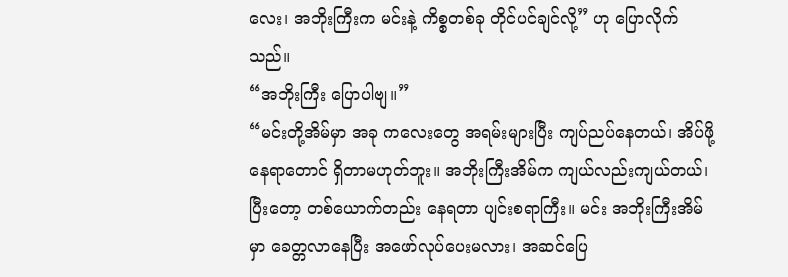လေး၊ အဘိုးကြီးက မင်းနဲ့ ကိစ္စတစ်ခု တိုင်ပင်ချင်လို့” ဟု ပြောလိုက်သည်။
“အဘိုးကြီး ပြောပါဗျ။”
“မင်းတို့အိမ်မှာ အခု ကလေးတွေ အရမ်းများပြီး ကျပ်ညပ်နေတယ်၊ အိပ်ဖို့နေရာတောင် ရှိတာမဟုတ်ဘူး။ အဘိုးကြီးအိမ်က ကျယ်လည်းကျယ်တယ်၊ ပြီးတော့ တစ်ယောက်တည်း နေရတာ ပျင်းစရာကြီး။ မင်း အဘိုးကြီးအိမ်မှာ ခေတ္တလာနေပြီး အဖော်လုပ်ပေးမလား၊ အဆင်ပြေ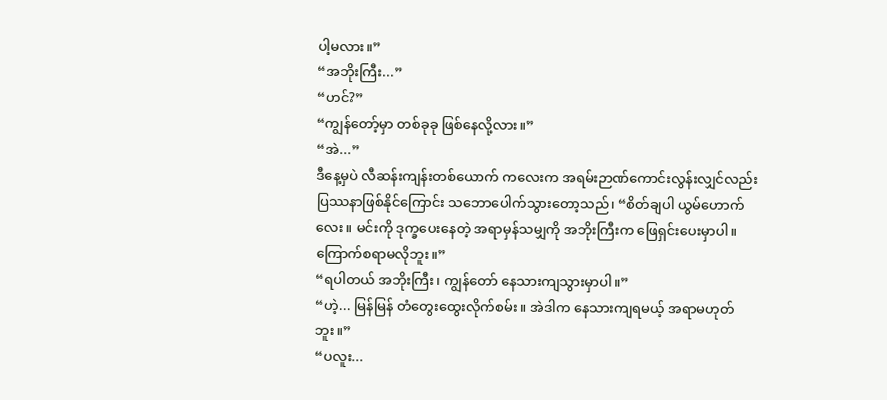ပါ့မလား။”
“အဘိုးကြီး...”
“ဟင်?”
“ကျွန်တော့်မှာ တစ်ခုခု ဖြစ်နေလို့လား။”
“အဲ...”
ဒီနေ့မှပဲ လီဆန်းကျန်းတစ်ယောက် ကလေးက အရမ်းဉာဏ်ကောင်းလွန်းလျှင်လည်း ပြဿနာဖြစ်နိုင်ကြောင်း သဘောပေါက်သွားတော့သည်၊ “စိတ်ချပါ ယွမ်ဟောက်လေး။ မင်းကို ဒုက္ခပေးနေတဲ့ အရာမှန်သမျှကို အဘိုးကြီးက ဖြေရှင်းပေးမှာပါ။ ကြောက်စရာမလိုဘူး။”
“ရပါတယ် အဘိုးကြီး၊ ကျွန်တော် နေသားကျသွားမှာပါ။”
“ဟဲ့... မြန်မြန် တံတွေးထွေးလိုက်စမ်း။ အဲဒါက နေသားကျရမယ့် အရာမဟုတ်ဘူး။”
“ပလူး...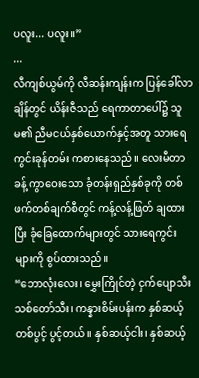ပလူး... ပလူး။”
...
လီကျစ်ယွမ်ကို လီဆန်းကျန်းက ပြန်ခေါ်လာချိန်တွင် ယိန်းဇီသည် ရေကာတာပေါ်၌ သူမ၏ ညီမငယ်နှစ်ယောက်နှင့်အတူ သားရေကွင်းခုန်တမ်း ကစားနေသည်။ လေးမီတာခန့် ကွာဝေးသော ခုံတန်းရှည်နှစ်ခုကို တစ်ဖက်တစ်ချက်စီတွင် ကန့်လန့်ဖြတ် ချထားပြီး ခုံခြေထောက်များတွင် သားရေကွင်းများကို စွပ်ထားသည်။
“ဘောလုံးလေး၊ မွှေးကြိုင်တဲ့ ငှက်ပျောသီး သစ်တော်သီး၊ ကန္နားစိမ်းပန်းက နှစ်ဆယ့်တစ်ပွင့် ပွင့်တယ်။ နှစ်ဆယ့်ငါး၊ နှစ်ဆယ့်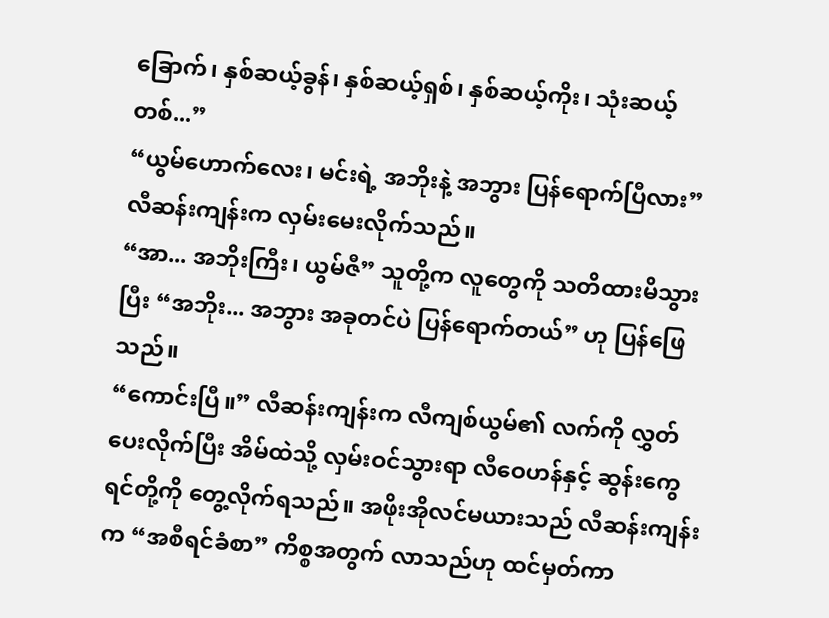ခြောက်၊ နှစ်ဆယ့်ခွန်၊ နှစ်ဆယ့်ရှစ်၊ နှစ်ဆယ့်ကိုး၊ သုံးဆယ့်တစ်...”
“ယွမ်ဟောက်လေး၊ မင်းရဲ့ အဘိုးနဲ့ အဘွား ပြန်ရောက်ပြီလား” လီဆန်းကျန်းက လှမ်းမေးလိုက်သည်။
“အာ... အဘိုးကြီး၊ ယွမ်ဇီ” သူတို့က လူတွေကို သတိထားမိသွားပြီး “အဘိုး... အဘွား အခုတင်ပဲ ပြန်ရောက်တယ်” ဟု ပြန်ဖြေသည်။
“ကောင်းပြီ။” လီဆန်းကျန်းက လီကျစ်ယွမ်၏ လက်ကို လွှတ်ပေးလိုက်ပြီး အိမ်ထဲသို့ လှမ်းဝင်သွားရာ လီဝေဟန်နှင့် ဆွန်းကွေရင်တို့ကို တွေ့လိုက်ရသည်။ အဖိုးအိုလင်မယားသည် လီဆန်းကျန်းက “အစီရင်ခံစာ” ကိစ္စအတွက် လာသည်ဟု ထင်မှတ်ကာ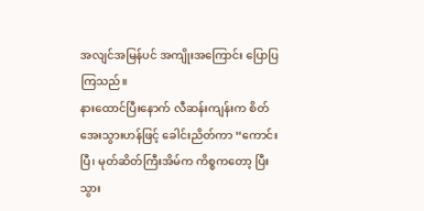အလျင်အမြန်ပင် အကျိုးအကြောင်း ပြောပြကြသည်။
နားထောင်ပြီးနောက် လီဆန်းကျန်းက စိတ်အေးသွားဟန်ဖြင့် ခေါင်းညိတ်ကာ “ကောင်းပြီ၊ မုတ်ဆိတ်ကြီးအိမ်က ကိစ္စကတော့ ပြီးသွား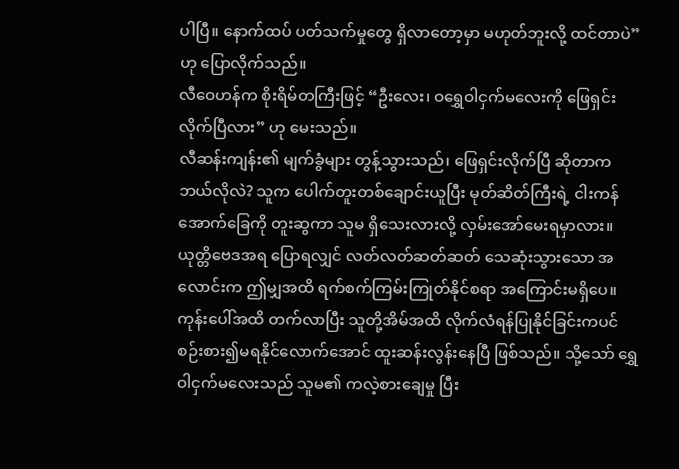ပါပြီ။ နောက်ထပ် ပတ်သက်မှုတွေ ရှိလာတော့မှာ မဟုတ်ဘူးလို့ ထင်တာပဲ” ဟု ပြောလိုက်သည်။
လီဝေဟန်က စိုးရိမ်တကြီးဖြင့် “ဦးလေး၊ ဝရွှေဝါငှက်မလေးကို ဖြေရှင်းလိုက်ပြီလား” ဟု မေးသည်။
လီဆန်းကျန်း၏ မျက်ခွံများ တွန့်သွားသည်၊ ဖြေရှင်းလိုက်ပြီ ဆိုတာက ဘယ်လိုလဲ? သူက ပေါက်တူးတစ်ချောင်းယူပြီး မုတ်ဆိတ်ကြီးရဲ့ ငါးကန်အောက်ခြေကို တူးဆွကာ သူမ ရှိသေးလားလို့ လှမ်းအော်မေးရမှာလား။ ယုတ္တိဗေဒအရ ပြောရလျှင် လတ်လတ်ဆတ်ဆတ် သေဆုံးသွားသော အလောင်းက ဤမျှအထိ ရက်စက်ကြမ်းကြုတ်နိုင်စရာ အကြောင်းမရှိပေ။ ကုန်းပေါ်အထိ တက်လာပြီး သူတို့အိမ်အထိ လိုက်လံရန်ပြုနိုင်ခြင်းကပင် စဉ်းစား၍မရနိုင်လောက်အောင် ထူးဆန်းလွန်းနေပြီ ဖြစ်သည်။ သို့သော် ရွှေဝါငှက်မလေးသည် သူမ၏ ကလဲ့စားချေမှု ပြီး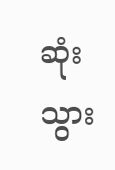ဆုံးသွား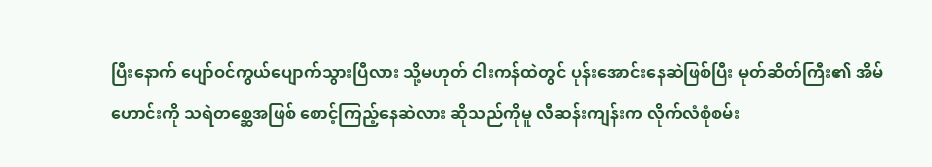ပြီးနောက် ပျော်ဝင်ကွယ်ပျောက်သွားပြီလား သို့မဟုတ် ငါးကန်ထဲတွင် ပုန်းအောင်းနေဆဲဖြစ်ပြီး မုတ်ဆိတ်ကြီး၏ အိမ်ဟောင်းကို သရဲတစ္ဆေအဖြစ် စောင့်ကြည့်နေဆဲလား ဆိုသည်ကိုမူ လီဆန်းကျန်းက လိုက်လံစုံစမ်း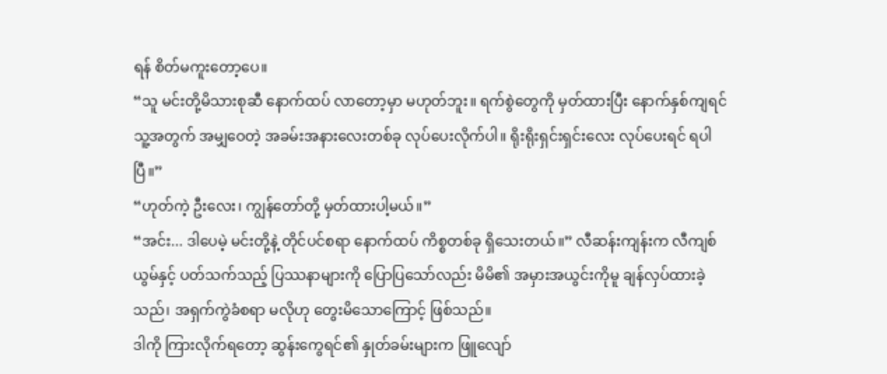ရန် စိတ်မကူးတော့ပေ။
“သူ မင်းတို့မိသားစုဆီ နောက်ထပ် လာတော့မှာ မဟုတ်ဘူး။ ရက်စွဲတွေကို မှတ်ထားပြီး နောက်နှစ်ကျရင် သူ့အတွက် အမျှဝေတဲ့ အခမ်းအနားလေးတစ်ခု လုပ်ပေးလိုက်ပါ။ ရိုးရိုးရှင်းရှင်းလေး လုပ်ပေးရင် ရပါပြီ။”
“ဟုတ်ကဲ့ ဦးလေး၊ ကျွန်တော်တို့ မှတ်ထားပါ့မယ်။”
“အင်း... ဒါပေမဲ့ မင်းတို့နဲ့ တိုင်ပင်စရာ နောက်ထပ် ကိစ္စတစ်ခု ရှိသေးတယ်။” လီဆန်းကျန်းက လီကျစ်ယွမ်နှင့် ပတ်သက်သည့် ပြဿနာများကို ပြောပြသော်လည်း မိမိ၏ အမှားအယွင်းကိုမူ ချန်လှပ်ထားခဲ့သည်၊ အရှက်ကွဲခံစရာ မလိုဟု တွေးမိသောကြောင့် ဖြစ်သည်။
ဒါကို ကြားလိုက်ရတော့ ဆွန်းကွေရင်၏ နှုတ်ခမ်းများက ဖြူလျော်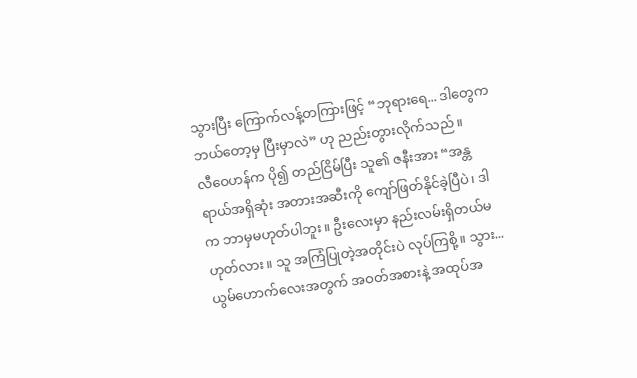သွားပြီး ကြောက်လန့်တကြားဖြင့် “ဘုရားရေ... ဒါတွေက ဘယ်တော့မှ ပြီးမှာလဲ” ဟု ညည်းတွားလိုက်သည်။
လီဝေဟန်က ပို၍ တည်ငြိမ်ပြီး သူ၏ ဇနီးအား “အန္တရာယ်အရှိဆုံး အတားအဆီးကို ကျော်ဖြတ်နိုင်ခဲ့ပြီပဲ၊ ဒါက ဘာမှမဟုတ်ပါဘူး။ ဦးလေးမှာ နည်းလမ်းရှိတယ်မဟုတ်လား။ သူ အကြံပြုတဲ့အတိုင်းပဲ လုပ်ကြစို့။ သွား... ယွမ်ဟောက်လေးအတွက် အဝတ်အစားနဲ့ အထုပ်အ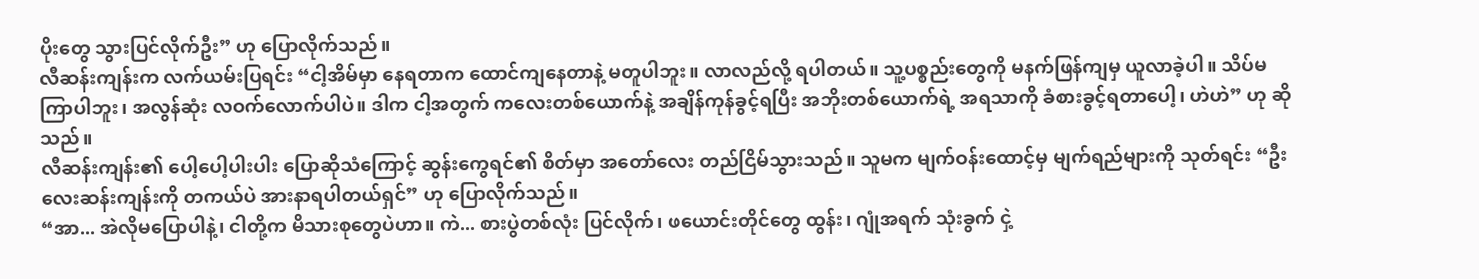ပိုးတွေ သွားပြင်လိုက်ဦး” ဟု ပြောလိုက်သည်။
လီဆန်းကျန်းက လက်ယမ်းပြရင်း “ငါ့အိမ်မှာ နေရတာက ထောင်ကျနေတာနဲ့ မတူပါဘူး။ လာလည်လို့ ရပါတယ်။ သူ့ပစ္စည်းတွေကို မနက်ဖြန်ကျမှ ယူလာခဲ့ပါ။ သိပ်မကြာပါဘူး၊ အလွန်ဆုံး လဝက်လောက်ပါပဲ။ ဒါက ငါ့အတွက် ကလေးတစ်ယောက်နဲ့ အချိန်ကုန်ခွင့်ရပြီး အဘိုးတစ်ယောက်ရဲ့ အရသာကို ခံစားခွင့်ရတာပေါ့၊ ဟဲဟဲ” ဟု ဆိုသည်။
လီဆန်းကျန်း၏ ပေါ့ပေါ့ပါးပါး ပြောဆိုသံကြောင့် ဆွန်းကွေရင်၏ စိတ်မှာ အတော်လေး တည်ငြိမ်သွားသည်။ သူမက မျက်ဝန်းထောင့်မှ မျက်ရည်များကို သုတ်ရင်း “ဦးလေးဆန်းကျန်းကို တကယ်ပဲ အားနာရပါတယ်ရှင်” ဟု ပြောလိုက်သည်။
“အာ... အဲလိုမပြောပါနဲ့၊ ငါတို့က မိသားစုတွေပဲဟာ။ ကဲ... စားပွဲတစ်လုံး ပြင်လိုက်၊ ဖယောင်းတိုင်တွေ ထွန်း၊ ဂျုံအရက် သုံးခွက် ငှဲ့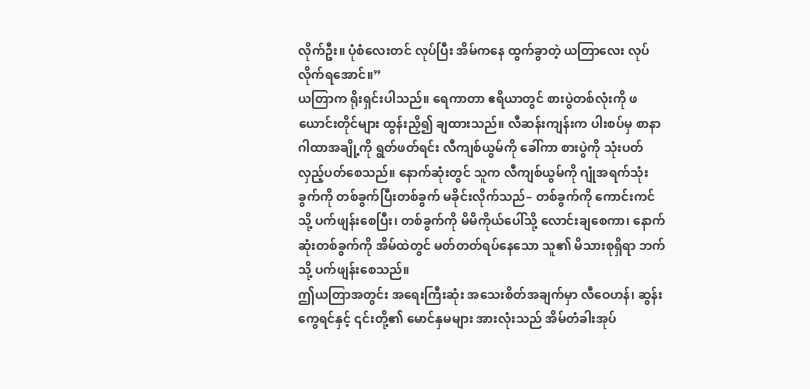လိုက်ဦး။ ပုံစံလေးတင် လုပ်ပြီး အိမ်ကနေ ထွက်ခွာတဲ့ ယတြာလေး လုပ်လိုက်ရအောင်။”
ယတြာက ရိုးရှင်းပါသည်။ ရေကာတာ ဧရိယာတွင် စားပွဲတစ်လုံးကို ဖယောင်းတိုင်များ ထွန်းညှိ၍ ချထားသည်။ လီဆန်းကျန်းက ပါးစပ်မှ စာနာဂါထာအချို့ကို ရွတ်ဖတ်ရင်း လီကျစ်ယွမ်ကို ခေါ်ကာ စားပွဲကို သုံးပတ် လှည့်ပတ်စေသည်။ နောက်ဆုံးတွင် သူက လီကျစ်ယွမ်ကို ဂျုံအရက်သုံးခွက်ကို တစ်ခွက်ပြီးတစ်ခွက် မခိုင်းလိုက်သည်– တစ်ခွက်ကို ကောင်းကင်သို့ ပက်ဖျန်းစေပြီး၊ တစ်ခွက်ကို မိမိကိုယ်ပေါ်သို့ လောင်းချစေကာ၊ နောက်ဆုံးတစ်ခွက်ကို အိမ်ထဲတွင် မတ်တတ်ရပ်နေသော သူ၏ မိသားစုရှိရာ ဘက်သို့ ပက်ဖျန်းစေသည်။
ဤယတြာအတွင်း အရေးကြီးဆုံး အသေးစိတ်အချက်မှာ လီဝေဟန်၊ ဆွန်းကွေရင်နှင့် ၎င်းတို့၏ မောင်နှမများ အားလုံးသည် အိမ်တံခါးအုပ်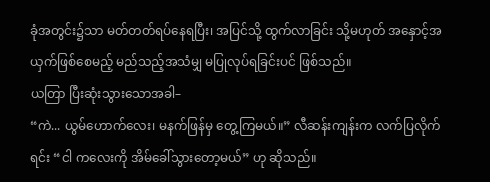ခုံအတွင်း၌သာ မတ်တတ်ရပ်နေရပြီး၊ အပြင်သို့ ထွက်လာခြင်း သို့မဟုတ် အနှောင့်အယှက်ဖြစ်စေမည့် မည်သည့်အသံမျှ မပြုလုပ်ရခြင်းပင် ဖြစ်သည်။
ယတြာ ပြီးဆုံးသွားသောအခါ–
“ကဲ... ယွမ်ဟောက်လေး၊ မနက်ဖြန်မှ တွေ့ကြမယ်။” လီဆန်းကျန်းက လက်ပြလိုက်ရင်း “ငါ ကလေးကို အိမ်ခေါ်သွားတော့မယ်” ဟု ဆိုသည်။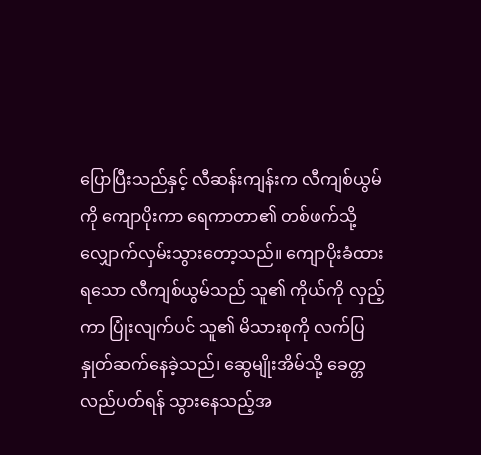ပြောပြီးသည်နှင့် လီဆန်းကျန်းက လီကျစ်ယွမ်ကို ကျောပိုးကာ ရေကာတာ၏ တစ်ဖက်သို့ လျှောက်လှမ်းသွားတော့သည်။ ကျောပိုးခံထားရသော လီကျစ်ယွမ်သည် သူ၏ ကိုယ်ကို လှည့်ကာ ပြုံးလျက်ပင် သူ၏ မိသားစုကို လက်ပြနှုတ်ဆက်နေခဲ့သည်၊ ဆွေမျိုးအိမ်သို့ ခေတ္တလည်ပတ်ရန် သွားနေသည့်အ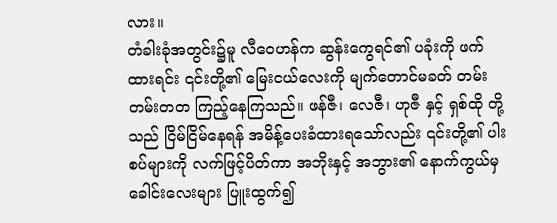လား။
တံခါးခုံအတွင်း၌မူ လီဝေဟန်က ဆွန်းကွေရင်၏ ပခုံးကို ဖက်ထားရင်း ၎င်းတို့၏ မြေးငယ်လေးကို မျက်တောင်မခတ် တမ်းတမ်းတတ ကြည့်နေကြသည်။ ဖန်ဇီ၊ လေဇီ၊ ဟုဇီ နှင့် ရှစ်ထို တို့သည် ငြိမ်ငြိမ်နေရန် အမိန့်ပေးခံထားရသော်လည်း ၎င်းတို့၏ ပါးစပ်များကို လက်ဖြင့်ပိတ်ကာ အဘိုးနှင့် အဘွား၏ နောက်ကွယ်မှ ခေါင်းလေးများ ပြူးထွက်၍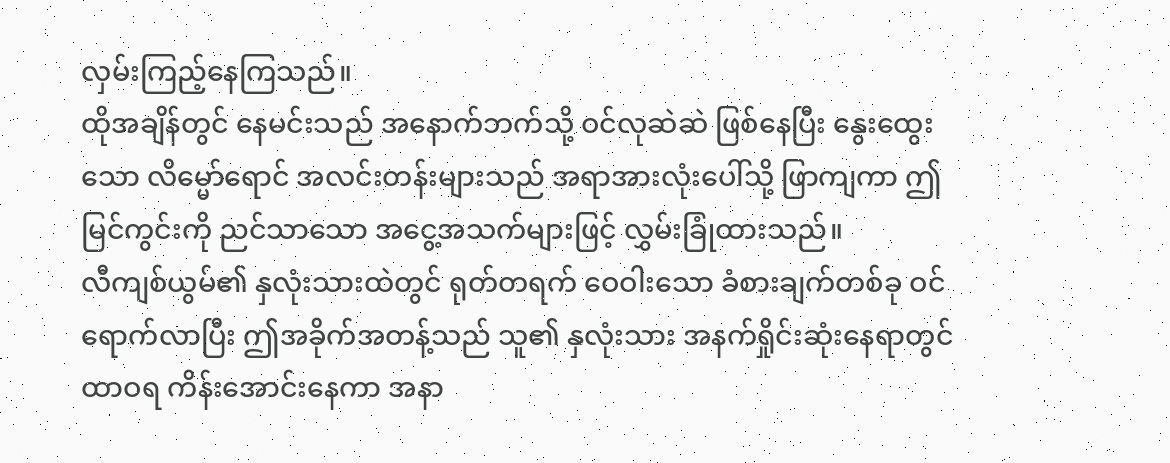လှမ်းကြည့်နေကြသည်။
ထိုအချိန်တွင် နေမင်းသည် အနောက်ဘက်သို့ ဝင်လုဆဲဆဲ ဖြစ်နေပြီး နွေးထွေးသော လိမ္မော်ရောင် အလင်းတန်းများသည် အရာအားလုံးပေါ်သို့ ဖြာကျကာ ဤမြင်ကွင်းကို ညင်သာသော အငွေ့အသက်များဖြင့် လွှမ်းခြုံထားသည်။
လီကျစ်ယွမ်၏ နှလုံးသားထဲတွင် ရုတ်တရက် ဝေဝါးသော ခံစားချက်တစ်ခု ဝင်ရောက်လာပြီး ဤအခိုက်အတန့်သည် သူ၏ နှလုံးသား အနက်ရှိုင်းဆုံးနေရာတွင် ထာဝရ ကိန်းအောင်းနေကာ အနာ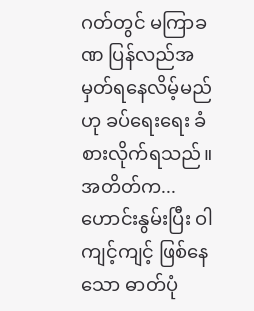ဂတ်တွင် မကြာခဏ ပြန်လည်အမှတ်ရနေလိမ့်မည်ဟု ခပ်ရေးရေး ခံစားလိုက်ရသည်။
အတိတ်က... ဟောင်းနွမ်းပြီး ဝါကျင့်ကျင့် ဖြစ်နေသော ဓာတ်ပုံ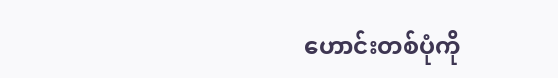ဟောင်းတစ်ပုံကို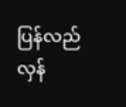ပြန်လည်လှန်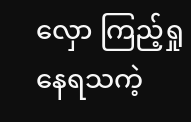လှော ကြည့်ရှုနေရသကဲ့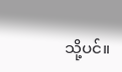သို့ပင်။